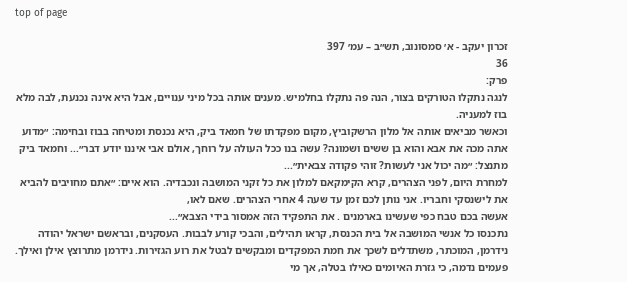top of page

זכרון יעקב - א׳ סמסונוב, תש״ב – עמ׳ 397
36
פרק:
לנגה נתקלו הטורקים בצור, הנה פה נתקלו בחלמיש. מענים אותה בכל מיני ענויים, אבל היא אינה נכנעת, לבה מלא בוז למעניה.
וכאשר מביאים אותה אל מלון הרשקוביץ, מקום מפקדתו של חמאד ביק, היא נכנסת ומטיחה בבוז ובחימה: ״מדוע אתה מכה את אבא והוא בן ששים ושמונה? עשה בנו ככל העולה על רוחך, אולם אבי איננו יודע דבר״... וחמאד ביק מתנצל: ״מה יכול אני לעשות? זוהי פקודה צבאית״...
למחרת היום, לפני הצהרים, קרא הקימקאם למלון את כל זקני המושבה ונכבדיה. הוא איים: ״אתם מחויבים להביא את לישנסקי וחבריו. אני נותן לכם זמן עד שעה 4 אחרי הצהרים. שאם לאו,
אעשה בכם טבח כפי שעשינו בארמנים . את התפקיד הזה אמסור בידי הצבא״...
נתכנסו כל אנשי המושבה אל בית הכנסת, קראו תהילים, והבכי קורע לבבות. העסקנים, ובראשם ישראל יהודה נידרמן, המוכתר, משתדלים לשכך את חמת המפקדים ומבקשים לבטל את רוע הגזירות. נידרמן מתרוצץ אילן ואילך. פעמים נדמה, כי גזרת האיומים כאילו בטלה, אך מי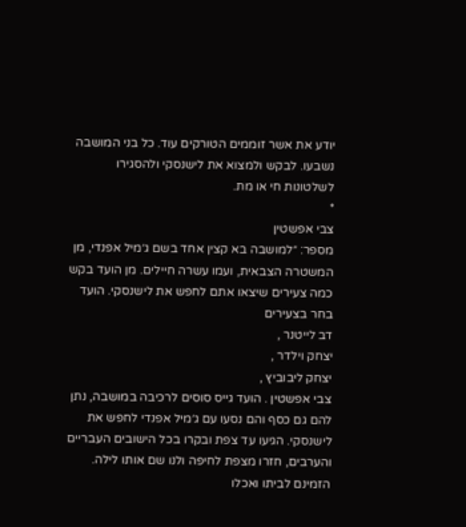יודע את אשר זוממים הטורקים עוד. כל בני המושבה נשבעו. לבקש ולמצוא את לישנסקי ולהסגירו לשלטונות חי או מת.
*
צבי אפשטין
מספר: ״למושבה בא קצין אחד בשם ג׳מיל אפנדי, מן המשטרה הצבאית, ועמו עשרה חיילים. מן הועד בקש כמה צעירים שיצאו אתם לחפש את לישנסקי. הועד בחר בצעירים
דב לייטנר ,
יצחק וילדר ,
יצחק ליבוביץ ,
צבי אפשטין . הועד גייס סוסים לרכיבה במושבה, נתן להם גם כסף והם נסעו עם ג׳מיל אפנדי לחפש את לישנסקי. הגיעו עד צפת ובקרו בכל הישובים העבריים והערבים, חזרו מצפת לחיפה ולנו שם אותו לילה. הזמינם לביתו ואכלו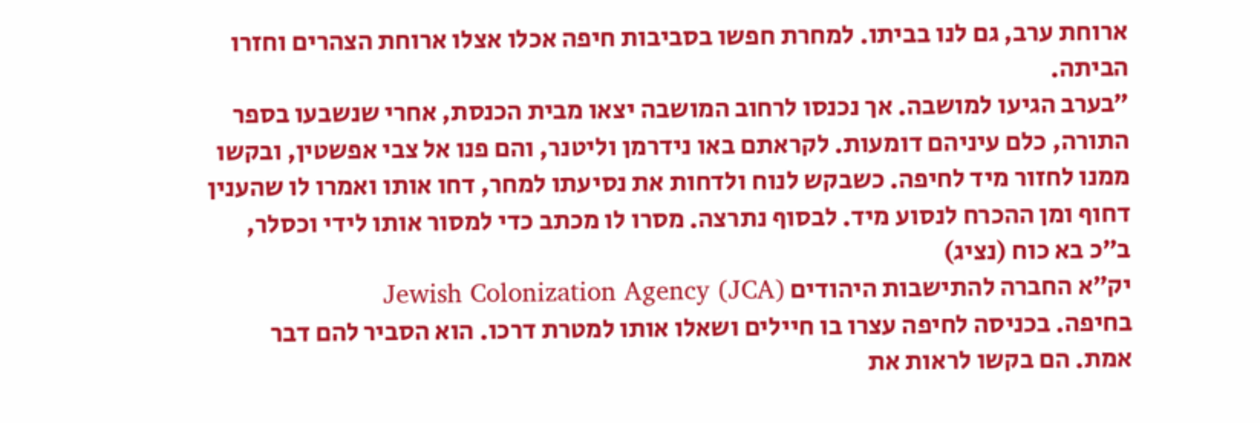ארוחת ערב, גם לנו בביתו. למחרת חפשו בסביבות חיפה אכלו אצלו ארוחת הצהרים וחזרו הביתה.
״בערב הגיעו למושבה. אך נכנסו לרחוב המושבה יצאו מבית הכנסת, אחרי שנשבעו בספר התורה, כלם עיניהם דומעות. לקראתם באו נידרמן וליטנר, והם פנו אל צבי אפשטין, ובקשו ממנו לחזור מיד לחיפה. כשבקש לנוח ולדחות את נסיעתו למחר, דחו אותו ואמרו לו שהענין דחוף ומן ההכרח לנסוע מיד. לבסוף נתרצה. מסרו לו מכתב כדי למסור אותו לידי וכסלר,
ב״כ בא כוח (נציג)
יק״א החברה להתישבות היהודים Jewish Colonization Agency (JCA)
בחיפה. בכניסה לחיפה עצרו בו חיילים ושאלו אותו למטרת דרכו. הוא הסביר להם דבר אמת. הם בקשו לראות את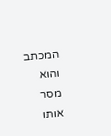המכתב והוא מסר אותו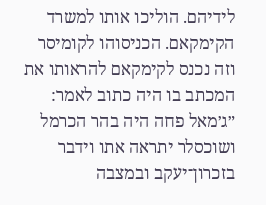לידיהם. הוליכו אותו למשרד הקימקאם. הכניסוהו לקומיסר וזה נכנס לקימקאם להראותו את המכתב בו היה כתוב לאמר: ״ג׳מאל פחה היה בהר הכרמל ושוכסלר יתראה אתו וידבר בזכרון־יעקב ובמצבה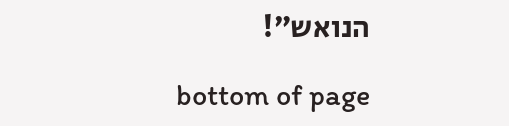הנואש״!

bottom of page